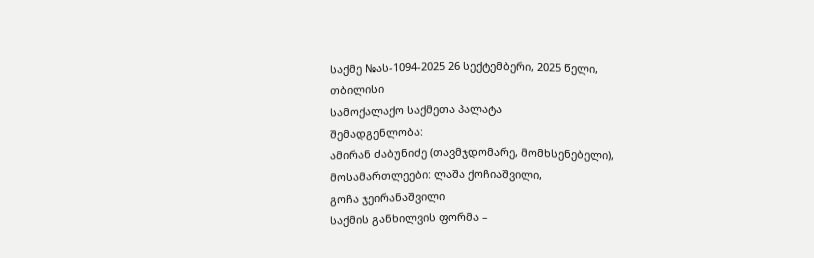საქმე №ას-1094-2025 26 სექტემბერი, 2025 წელი,
თბილისი
სამოქალაქო საქმეთა პალატა
შემადგენლობა:
ამირან ძაბუნიძე (თავმჯდომარე, მომხსენებელი),
მოსამართლეები: ლაშა ქოჩიაშვილი,
გოჩა ჯეირანაშვილი
საქმის განხილვის ფორმა –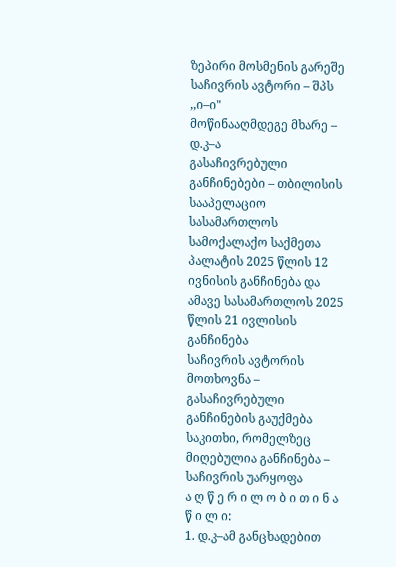ზეპირი მოსმენის გარეშე
საჩივრის ავტორი – შპს ,,ი–ი"
მოწინააღმდეგე მხარე – დ.კ–ა
გასაჩივრებული განჩინებები – თბილისის სააპელაციო სასამართლოს სამოქალაქო საქმეთა პალატის 2025 წლის 12 ივნისის განჩინება და ამავე სასამართლოს 2025 წლის 21 ივლისის განჩინება
საჩივრის ავტორის მოთხოვნა – გასაჩივრებული განჩინების გაუქმება
საკითხი, რომელზეც მიღებულია განჩინება – საჩივრის უარყოფა
ა ღ წ ე რ ი ლ ო ბ ი თ ი ნ ა წ ი ლ ი:
1. დ.კ–ამ განცხადებით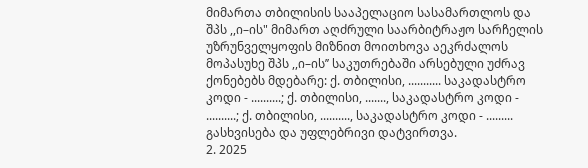მიმართა თბილისის სააპელაციო სასამართლოს და შპს ,,ი–ის" მიმართ აღძრული საარბიტრაჟო სარჩელის უზრუნველყოფის მიზნით მოითხოვა აეკრძალოს მოპასუხე შპს ,,ი–ის’’ საკუთრებაში არსებული უძრავ ქონებებს მდებარე: ქ. თბილისი, ........... საკადასტრო კოდი - ..........; ქ. თბილისი, ......., საკადასტრო კოდი - ..........; ქ. თბილისი, .........., საკადასტრო კოდი - ......... გასხვისება და უფლებრივი დატვირთვა.
2. 2025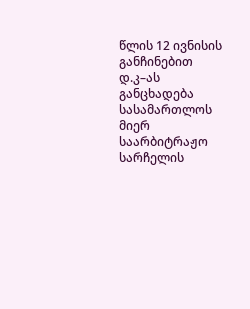წლის 12 ივნისის განჩინებით დ.კ–ას განცხადება სასამართლოს მიერ საარბიტრაჟო სარჩელის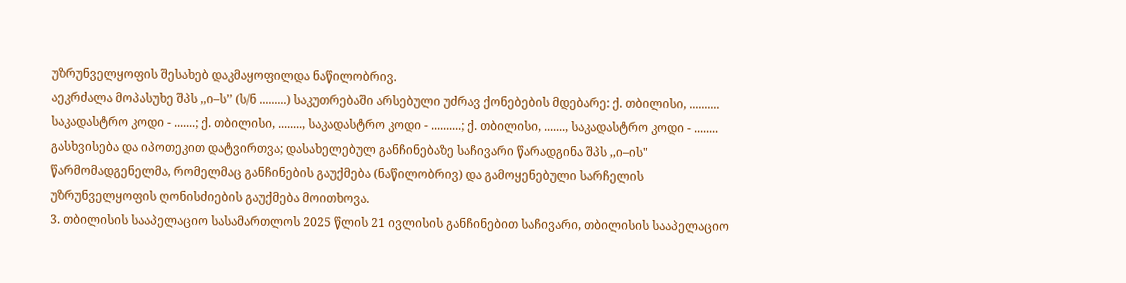უზრუნველყოფის შესახებ დაკმაყოფილდა ნაწილობრივ.
აეკრძალა მოპასუხე შპს ,,ი–ს’’ (ს/ნ .........) საკუთრებაში არსებული უძრავ ქონებების მდებარე: ქ. თბილისი, .......... საკადასტრო კოდი - .......; ქ. თბილისი, ........, საკადასტრო კოდი - ..........; ქ. თბილისი, ......., საკადასტრო კოდი - ........ გასხვისება და იპოთეკით დატვირთვა; დასახელებულ განჩინებაზე საჩივარი წარადგინა შპს ,,ი–ის" წარმომადგენელმა, რომელმაც განჩინების გაუქმება (ნაწილობრივ) და გამოყენებული სარჩელის უზრუნველყოფის ღონისძიების გაუქმება მოითხოვა.
3. თბილისის სააპელაციო სასამართლოს 2025 წლის 21 ივლისის განჩინებით საჩივარი, თბილისის სააპელაციო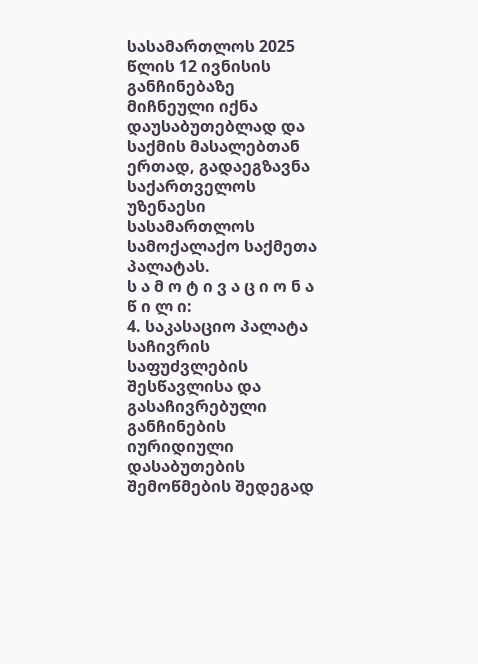სასამართლოს 2025 წლის 12 ივნისის განჩინებაზე მიჩნეული იქნა დაუსაბუთებლად და საქმის მასალებთან ერთად, გადაეგზავნა საქართველოს უზენაესი სასამართლოს სამოქალაქო საქმეთა პალატას.
ს ა მ ო ტ ი ვ ა ც ი ო ნ ა წ ი ლ ი:
4. საკასაციო პალატა საჩივრის საფუძვლების შესწავლისა და გასაჩივრებული განჩინების იურიდიული დასაბუთების შემოწმების შედეგად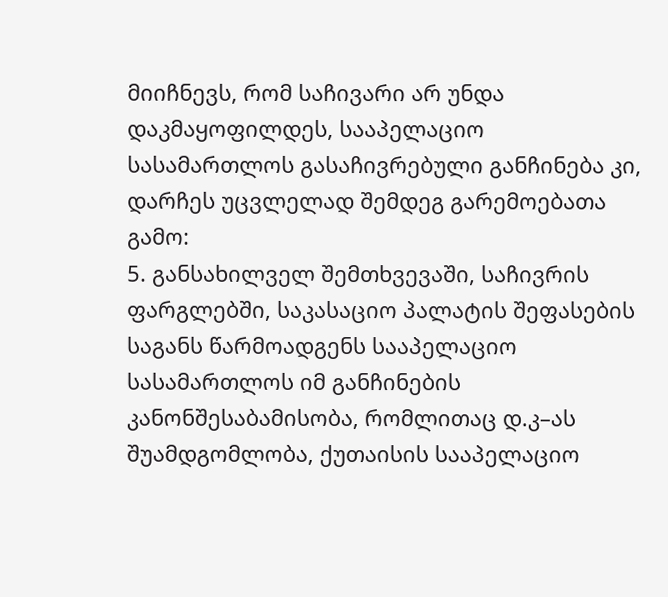მიიჩნევს, რომ საჩივარი არ უნდა დაკმაყოფილდეს, სააპელაციო სასამართლოს გასაჩივრებული განჩინება კი, დარჩეს უცვლელად შემდეგ გარემოებათა გამო:
5. განსახილველ შემთხვევაში, საჩივრის ფარგლებში, საკასაციო პალატის შეფასების საგანს წარმოადგენს სააპელაციო სასამართლოს იმ განჩინების კანონშესაბამისობა, რომლითაც დ.კ–ას შუამდგომლობა, ქუთაისის სააპელაციო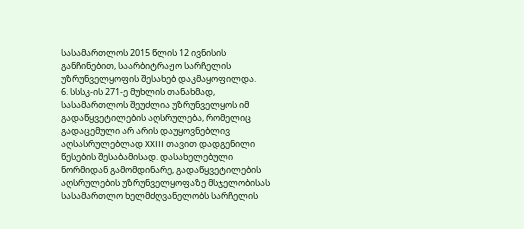სასამართლოს 2015 წლის 12 ივნისის განჩინებით, საარბიტრაჟო სარჩელის უზრუნველყოფის შესახებ დაკმაყოფილდა.
6. სსსკ-ის 271-ე მუხლის თანახმად, სასამართლოს შეუძლია უზრუნველყოს იმ გადაწყვეტილების აღსრულება, რომელიც გადაცემული არ არის დაუყოვნებლივ აღსასრულებლად XXIII თავით დადგენილი წესების შესაბამისად. დასახელებული ნორმიდან გამომდინარე, გადაწყვეტილების აღსრულების უზრუნველყოფაზე მსჯელობისას სასამართლო ხელმძღვანელობს სარჩელის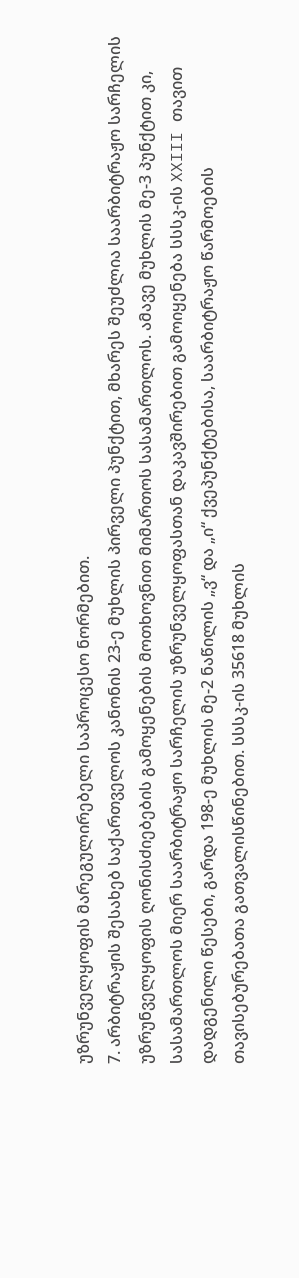უზრუნველყოფის მარეგულირებელი საპროცესო ნორმებით.
7. არბიტრაჟის შესახებ საქართველოს კანონის 23-ე მუხლის პირველი პუნქტით, მხარეს შეუძლია საარბიტრაჟო სარჩელის უზრუნველყოფის ღონისძიებების გამოყენების მოთხოვნით მიმართოს სასამართლოს. ამავე მუხლის მე-3 პუნქტით კი, სასამართლოს მიერ საარბიტრაჟო სარჩელის უზრუნველყოფასთან დაკავშირებით გამოიყენება სსსკ-ის XXIII თავით დადგენილი წესები, გარდა 198-ე მუხლის მე-2 ნაწილის „ვ“ და „ი“ ქვეპუნქტებისა, საარბიტრაჟო წარმოების თავისებურებათა გათვალისწინებით. სსსკ-ის 35618 მუხლის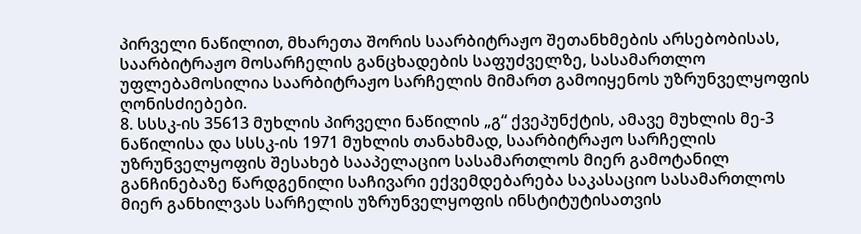პირველი ნაწილით, მხარეთა შორის საარბიტრაჟო შეთანხმების არსებობისას, საარბიტრაჟო მოსარჩელის განცხადების საფუძველზე, სასამართლო უფლებამოსილია საარბიტრაჟო სარჩელის მიმართ გამოიყენოს უზრუნველყოფის ღონისძიებები.
8. სსსკ-ის 35613 მუხლის პირველი ნაწილის „გ“ ქვეპუნქტის, ამავე მუხლის მე-3 ნაწილისა და სსსკ-ის 1971 მუხლის თანახმად, საარბიტრაჟო სარჩელის უზრუნველყოფის შესახებ სააპელაციო სასამართლოს მიერ გამოტანილ განჩინებაზე წარდგენილი საჩივარი ექვემდებარება საკასაციო სასამართლოს მიერ განხილვას სარჩელის უზრუნველყოფის ინსტიტუტისათვის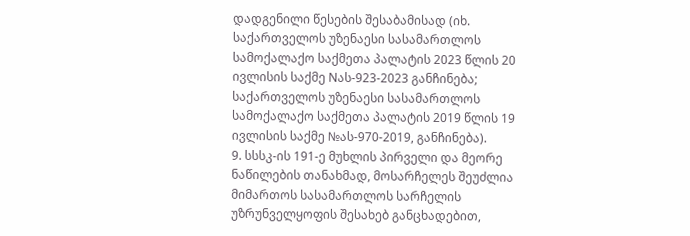დადგენილი წესების შესაბამისად (იხ. საქართველოს უზენაესი სასამართლოს სამოქალაქო საქმეთა პალატის 2023 წლის 20 ივლისის საქმე Nას-923-2023 განჩინება; საქართველოს უზენაესი სასამართლოს სამოქალაქო საქმეთა პალატის 2019 წლის 19 ივლისის საქმე №ას-970-2019, განჩინება).
9. სსსკ-ის 191-ე მუხლის პირველი და მეორე ნაწილების თანახმად, მოსარჩელეს შეუძლია მიმართოს სასამართლოს სარჩელის უზრუნველყოფის შესახებ განცხადებით,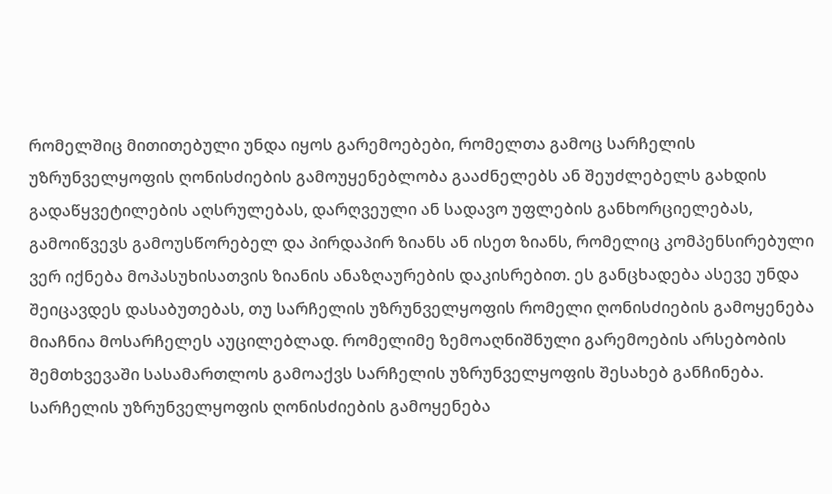რომელშიც მითითებული უნდა იყოს გარემოებები, რომელთა გამოც სარჩელის უზრუნველყოფის ღონისძიების გამოუყენებლობა გააძნელებს ან შეუძლებელს გახდის გადაწყვეტილების აღსრულებას, დარღვეული ან სადავო უფლების განხორციელებას, გამოიწვევს გამოუსწორებელ და პირდაპირ ზიანს ან ისეთ ზიანს, რომელიც კომპენსირებული ვერ იქნება მოპასუხისათვის ზიანის ანაზღაურების დაკისრებით. ეს განცხადება ასევე უნდა შეიცავდეს დასაბუთებას, თუ სარჩელის უზრუნველყოფის რომელი ღონისძიების გამოყენება მიაჩნია მოსარჩელეს აუცილებლად. რომელიმე ზემოაღნიშნული გარემოების არსებობის შემთხვევაში სასამართლოს გამოაქვს სარჩელის უზრუნველყოფის შესახებ განჩინება. სარჩელის უზრუნველყოფის ღონისძიების გამოყენება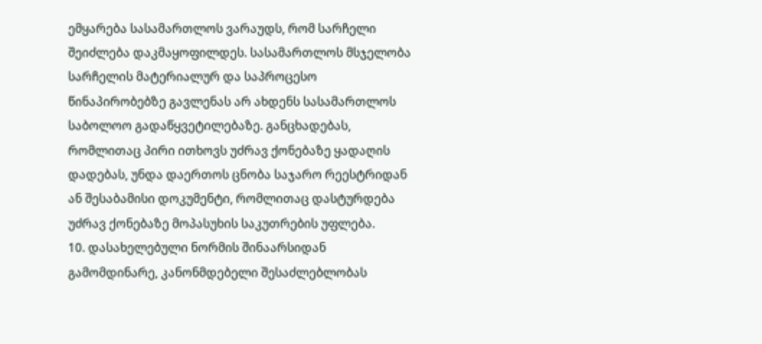ემყარება სასამართლოს ვარაუდს, რომ სარჩელი შეიძლება დაკმაყოფილდეს. სასამართლოს მსჯელობა სარჩელის მატერიალურ და საპროცესო წინაპირობებზე გავლენას არ ახდენს სასამართლოს საბოლოო გადაწყვეტილებაზე. განცხადებას, რომლითაც პირი ითხოვს უძრავ ქონებაზე ყადაღის დადებას, უნდა დაერთოს ცნობა საჯარო რეესტრიდან ან შესაბამისი დოკუმენტი, რომლითაც დასტურდება უძრავ ქონებაზე მოპასუხის საკუთრების უფლება.
10. დასახელებული ნორმის შინაარსიდან გამომდინარე, კანონმდებელი შესაძლებლობას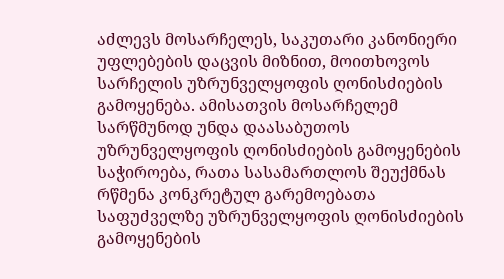აძლევს მოსარჩელეს, საკუთარი კანონიერი უფლებების დაცვის მიზნით, მოითხოვოს სარჩელის უზრუნველყოფის ღონისძიების გამოყენება. ამისათვის მოსარჩელემ სარწმუნოდ უნდა დაასაბუთოს უზრუნველყოფის ღონისძიების გამოყენების საჭიროება, რათა სასამართლოს შეუქმნას რწმენა კონკრეტულ გარემოებათა საფუძველზე უზრუნველყოფის ღონისძიების გამოყენების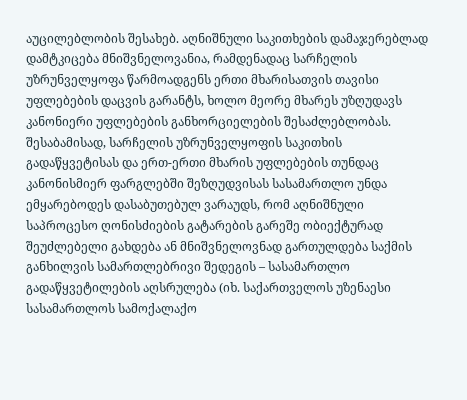აუცილებლობის შესახებ. აღნიშნული საკითხების დამაჯერებლად დამტკიცება მნიშვნელოვანია, რამდენადაც სარჩელის უზრუნველყოფა წარმოადგენს ერთი მხარისათვის თავისი უფლებების დაცვის გარანტს, ხოლო მეორე მხარეს უზღუდავს კანონიერი უფლებების განხორციელების შესაძლებლობას. შესაბამისად, სარჩელის უზრუნველყოფის საკითხის გადაწყვეტისას და ერთ-ერთი მხარის უფლებების თუნდაც კანონისმიერ ფარგლებში შეზღუდვისას სასამართლო უნდა ემყარებოდეს დასაბუთებულ ვარაუდს, რომ აღნიშნული საპროცესო ღონისძიების გატარების გარეშე ობიექტურად შეუძლებელი გახდება ან მნიშვნელოვნად გართულდება საქმის განხილვის სამართლებრივი შედეგის – სასამართლო გადაწყვეტილების აღსრულება (იხ. საქართველოს უზენაესი სასამართლოს სამოქალაქო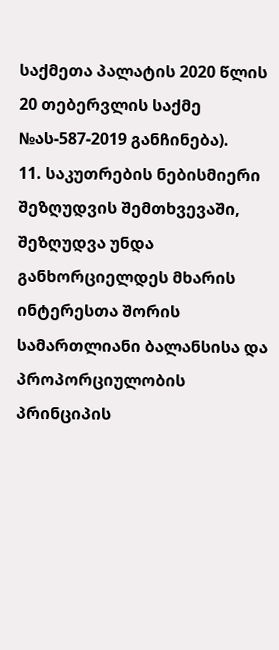საქმეთა პალატის 2020 წლის 20 თებერვლის საქმე №ას-587-2019 განჩინება).
11. საკუთრების ნებისმიერი შეზღუდვის შემთხვევაში, შეზღუდვა უნდა განხორციელდეს მხარის ინტერესთა შორის სამართლიანი ბალანსისა და პროპორციულობის პრინციპის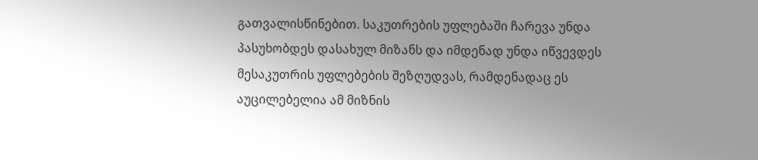გათვალისწინებით. საკუთრების უფლებაში ჩარევა უნდა პასუხობდეს დასახულ მიზანს და იმდენად უნდა იწვევდეს მესაკუთრის უფლებების შეზღუდვას, რამდენადაც ეს აუცილებელია ამ მიზნის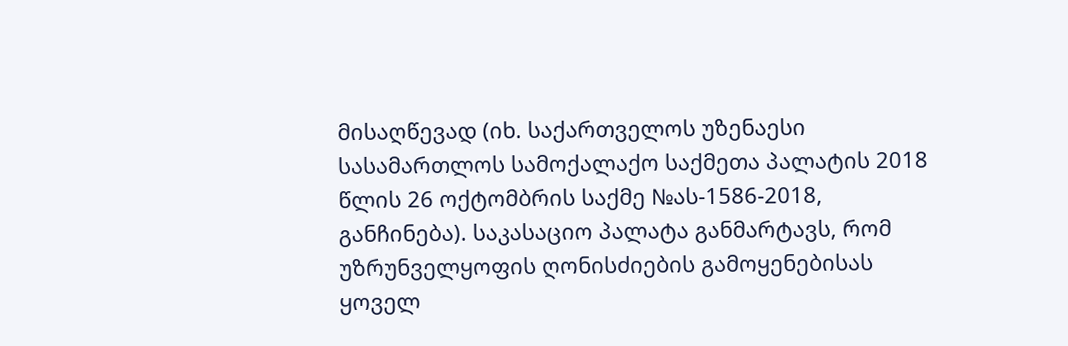მისაღწევად (იხ. საქართველოს უზენაესი სასამართლოს სამოქალაქო საქმეთა პალატის 2018 წლის 26 ოქტომბრის საქმე №ას-1586-2018, განჩინება). საკასაციო პალატა განმარტავს, რომ უზრუნველყოფის ღონისძიების გამოყენებისას ყოველ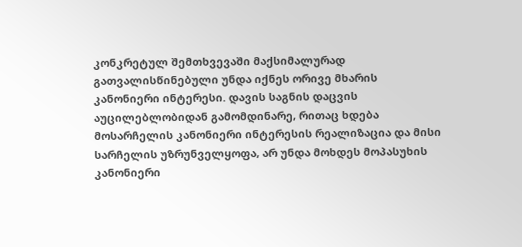კონკრეტულ შემთხვევაში მაქსიმალურად გათვალისწინებული უნდა იქნეს ორივე მხარის კანონიერი ინტერესი. დავის საგნის დაცვის აუცილებლობიდან გამომდინარე, რითაც ხდება მოსარჩელის კანონიერი ინტერესის რეალიზაცია და მისი სარჩელის უზრუნველყოფა, არ უნდა მოხდეს მოპასუხის კანონიერი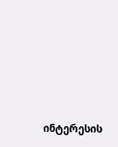ინტერესის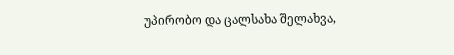უპირობო და ცალსახა შელახვა,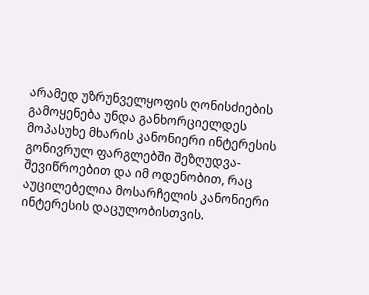არამედ უზრუნველყოფის ღონისძიების გამოყენება უნდა განხორციელდეს მოპასუხე მხარის კანონიერი ინტერესის გონივრულ ფარგლებში შეზღუდვა-შევიწროებით და იმ ოდენობით, რაც აუცილებელია მოსარჩელის კანონიერი ინტერესის დაცულობისთვის.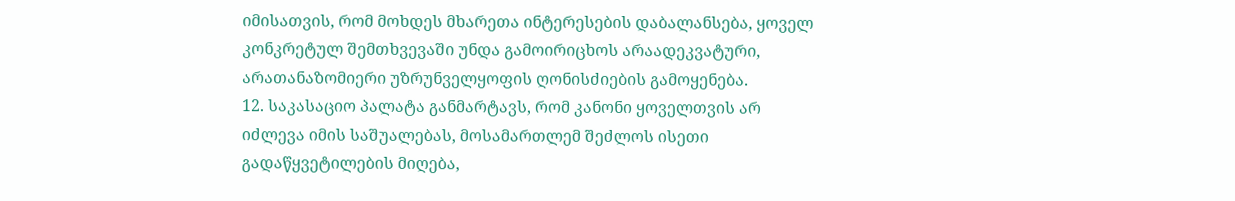იმისათვის, რომ მოხდეს მხარეთა ინტერესების დაბალანსება, ყოველ კონკრეტულ შემთხვევაში უნდა გამოირიცხოს არაადეკვატური, არათანაზომიერი უზრუნველყოფის ღონისძიების გამოყენება.
12. საკასაციო პალატა განმარტავს, რომ კანონი ყოველთვის არ იძლევა იმის საშუალებას, მოსამართლემ შეძლოს ისეთი გადაწყვეტილების მიღება,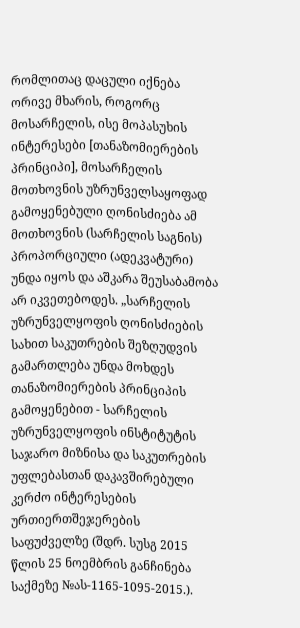რომლითაც დაცული იქნება ორივე მხარის, როგორც მოსარჩელის, ისე მოპასუხის ინტერესები [თანაზომიერების პრინციპი], მოსარჩელის მოთხოვნის უზრუნველსაყოფად გამოყენებული ღონისძიება ამ მოთხოვნის (სარჩელის საგნის) პროპორციული (ადეკვატური) უნდა იყოს და აშკარა შეუსაბამობა არ იკვეთებოდეს. „სარჩელის უზრუნველყოფის ღონისძიების სახით საკუთრების შეზღუდვის გამართლება უნდა მოხდეს თანაზომიერების პრინციპის გამოყენებით - სარჩელის უზრუნველყოფის ინსტიტუტის საჯარო მიზნისა და საკუთრების უფლებასთან დაკავშირებული კერძო ინტერესების ურთიერთშეჯერების საფუძველზე (შდრ. სუსგ 2015 წლის 25 ნოემბრის განჩინება საქმეზე №ას-1165-1095-2015.).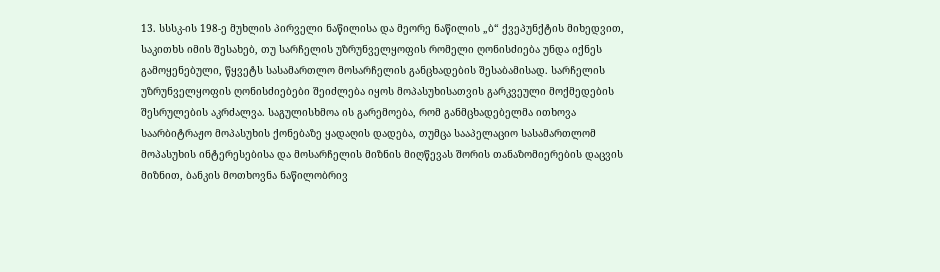13. სსსკ-ის 198-ე მუხლის პირველი ნაწილისა და მეორე ნაწილის „ბ“ ქვეპუნქტის მიხედვით, საკითხს იმის შესახებ, თუ სარჩელის უზრუნველყოფის რომელი ღონისძიება უნდა იქნეს გამოყენებული, წყვეტს სასამართლო მოსარჩელის განცხადების შესაბამისად. სარჩელის უზრუნველყოფის ღონისძიებები შეიძლება იყოს მოპასუხისათვის გარკვეული მოქმედების შესრულების აკრძალვა. საგულისხმოა ის გარემოება, რომ განმცხადებელმა ითხოვა საარბიტრაჟო მოპასუხის ქონებაზე ყადაღის დადება, თუმცა სააპელაციო სასამართლომ მოპასუხის ინტერესებისა და მოსარჩელის მიზნის მიღწევას შორის თანაზომიერების დაცვის მიზნით, ბანკის მოთხოვნა ნაწილობრივ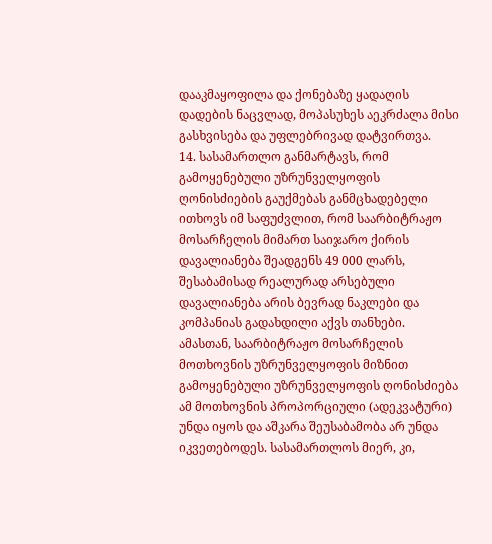დააკმაყოფილა და ქონებაზე ყადაღის დადების ნაცვლად, მოპასუხეს აეკრძალა მისი გასხვისება და უფლებრივად დატვირთვა.
14. სასამართლო განმარტავს, რომ გამოყენებული უზრუნველყოფის ღონისძიების გაუქმებას განმცხადებელი ითხოვს იმ საფუძვლით, რომ საარბიტრაჟო მოსარჩელის მიმართ საიჯარო ქირის დავალიანება შეადგენს 49 000 ლარს, შესაბამისად რეალურად არსებული დავალიანება არის ბევრად ნაკლები და კომპანიას გადახდილი აქვს თანხები.
ამასთან, საარბიტრაჟო მოსარჩელის მოთხოვნის უზრუნველყოფის მიზნით გამოყენებული უზრუნველყოფის ღონისძიება ამ მოთხოვნის პროპორციული (ადეკვატური) უნდა იყოს და აშკარა შეუსაბამობა არ უნდა იკვეთებოდეს. სასამართლოს მიერ, კი,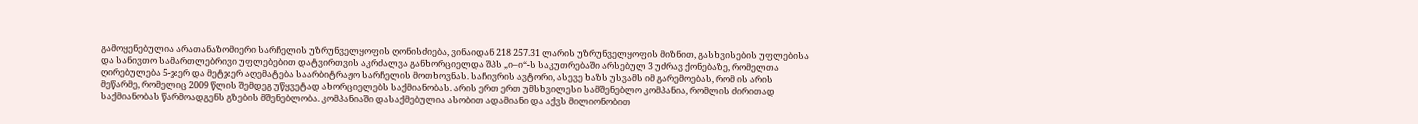გამოყენებულია არათანაზომიერი სარჩელის უზრუნველყოფის ღონისძიება, ვინაიდან 218 257.31 ლარის უზრუნველყოფის მიზნით, გასხვისების უფლებისა და სანივთო სამართლებრივი უფლებებით დატვირთვის აკრძალვა განხორციელდა შპს „ი–ი“-ს საკუთრებაში არსებულ 3 უძრავ ქონებაზე, რომელთა ღირებულება 5-ჯერ და მეტჯერ აღემატება საარბიტრაჟო სარჩელის მოთხოვნას. საჩივრის ავტორი, ასევე ხაზს უსვამს იმ გარემოებას, რომ ის არის მეწარმე, რომელიც 2009 წლის შემდეგ უწყვეტად ახორციელებს საქმიანობას. არის ერთ ერთ უმსხვილესი სამშენებლო კომპანია, რომლის ძირითად საქმიანობას წარმოადგენს გზების მშენებლობა. კომპანიაში დასაქმებულია ასობით ადამიანი და აქვს მილიონობით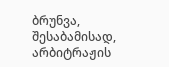ბრუნვა, შესაბამისად, არბიტრაჟის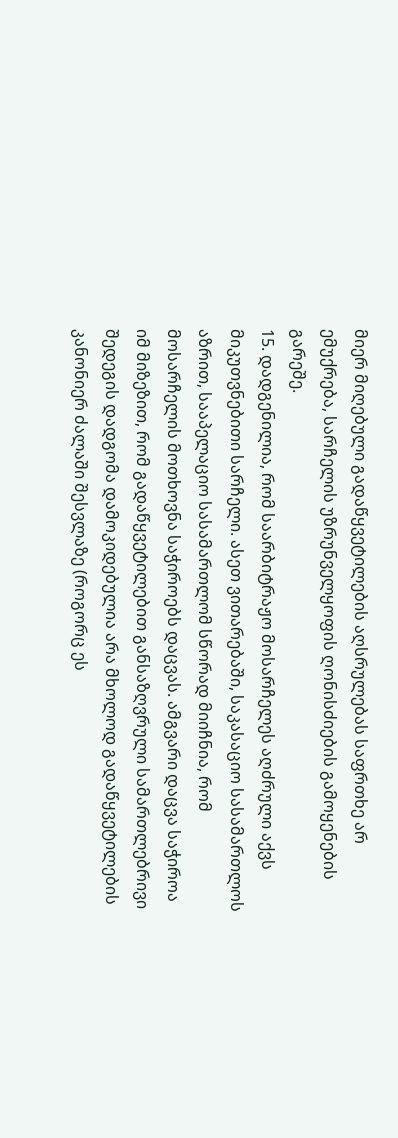მიერ მიღებული გადაწყვეტილების აღსრულებას საფრთხე არ ემუქრება, სარჩელის უზრუნველყოფის ღონისძიების გამოყენების გარეშე.
15. დადგენილია, რომ საარბიტრაჟო მოსარჩელეს აღძრული აქვს მიკუთვნებითი სარჩელი. ასეთ ვითარებაში, საკასაციო სასამართლოს აზრით, სააპელაციო სასამართლომ სწორად მიიჩნია, რომ მოსარჩელის მოთხოვნა საჭიროებს დაცვას. ამგვარი დაცვა საჭიროა იმ მიზეზით, რომ გადაწყვეტილებით განსაზღვრული სამართლებრივი შედეგის დადგომა დამოკიდებულია არა მხოლოდ გადაწყვეტილების კანონიერ ძალაში შესვლაზე (როგორც ეს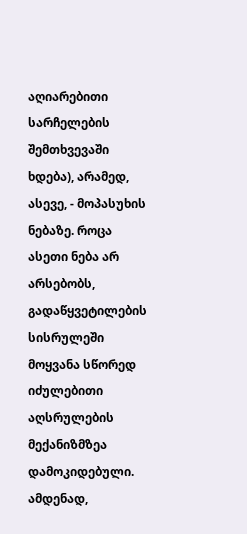აღიარებითი სარჩელების შემთხვევაში ხდება), არამედ, ასევე, - მოპასუხის ნებაზე. როცა ასეთი ნება არ არსებობს, გადაწყვეტილების სისრულეში მოყვანა სწორედ იძულებითი აღსრულების მექანიზმზეა დამოკიდებული. ამდენად,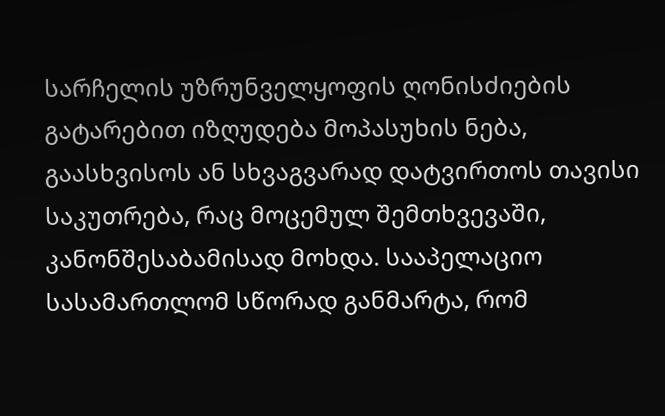სარჩელის უზრუნველყოფის ღონისძიების გატარებით იზღუდება მოპასუხის ნება, გაასხვისოს ან სხვაგვარად დატვირთოს თავისი საკუთრება, რაც მოცემულ შემთხვევაში, კანონშესაბამისად მოხდა. სააპელაციო სასამართლომ სწორად განმარტა, რომ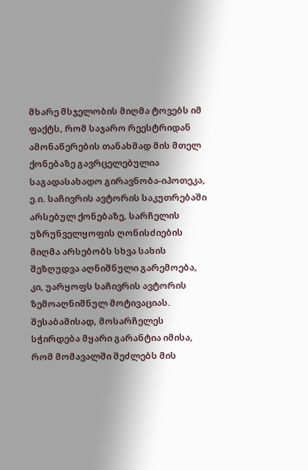მხარე მსჯელობის მიღმა ტოვებს იმ ფაქტს, რომ საჯარო რეესტრიდან ამონაწერების თანახმად მის მთელ ქონებაზე გავრცელებულია საგადასახადო გირავნობა-იპოთეკა, ე.ი. საჩივრის ავტორის საკუთრებაში არსებულ ქონებაზე, სარჩელის უზრუნველყოფის ღონისძიების მიღმა არსებობს სხვა სახის შეზღუდვა აღნიშნული გარემოება, კი, უარყოფს საჩივრის ავტორის ზემოაღნიშნულ მოტივაციას. შესაბამისად, მოსარჩელეს სჭირდება მყარი გარანტია იმისა, რომ მომავალში შეძლებს მის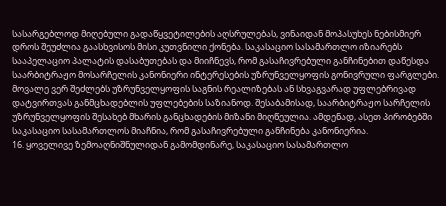სასარგებლოდ მიღებული გადაწყვეტილების აღსრულებას, ვინაიდან მოპასუხეს ნებისმიერ დროს შეუძლია გაასხვისოს მისი კუთვნილი ქონება. საკასაციო სასამართლო იზიარებს სააპელაციო პალატის დასაბუთებას და მიიჩნევს, რომ გასაჩივრებული განჩინებით დაწესდა საარბიტრაჟო მოსარჩელის კანონიერი ინტერესების უზრუნველყოფის გონივრული ფარგლები. მოვალე ვერ შეძლებს უზრუნველყოფის საგნის რეალიზებას ან სხვაგვარად უფლებრივად დატვირთვას განმცხადებლის უფლებების საზიანოდ. შესაბამისად, საარბიტრაჟო სარჩელის უზრუნველყოფის შესახებ მხარის განცხადების მიზანი მიღწეულია. ამდენად, ასეთ პირობებში საკასაციო სასამართლოს მიაჩნია, რომ გასაჩივრებული განჩინება კანონიერია.
16. ყოველივე ზემოაღნიშნულიდან გამომდინარე, საკასაციო სასამართლო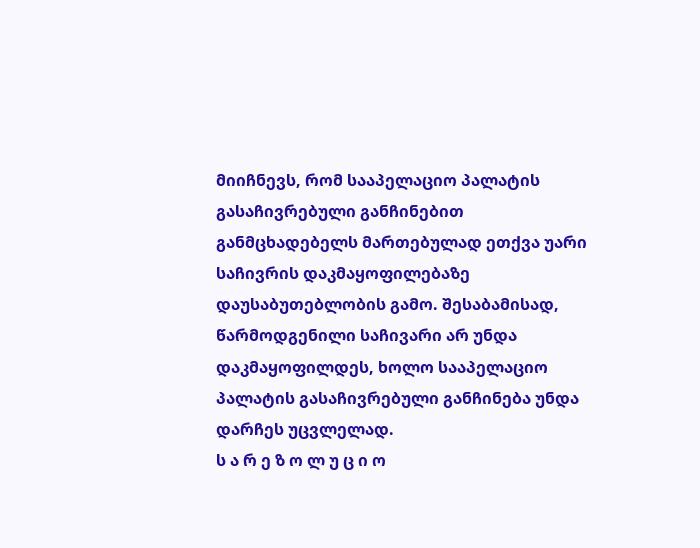მიიჩნევს, რომ სააპელაციო პალატის გასაჩივრებული განჩინებით განმცხადებელს მართებულად ეთქვა უარი საჩივრის დაკმაყოფილებაზე დაუსაბუთებლობის გამო. შესაბამისად, წარმოდგენილი საჩივარი არ უნდა დაკმაყოფილდეს, ხოლო სააპელაციო პალატის გასაჩივრებული განჩინება უნდა დარჩეს უცვლელად.
ს ა რ ე ზ ო ლ უ ც ი ო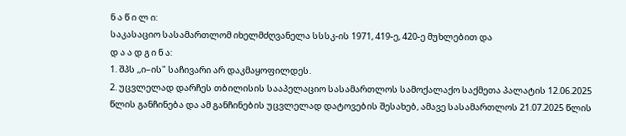ნ ა წ ი ლ ი:
საკასაციო სასამართლომ იხელმძღვანელა სსსკ-ის 1971, 419-ე, 420-ე მუხლებით და
დ ა ა დ გ ი ნ ა:
1. შპს ,,ი–ის" საჩივარი არ დაკმაყოფილდეს.
2. უცვლელად დარჩეს თბილისის სააპელაციო სასამართლოს სამოქალაქო საქმეთა პალატის 12.06.2025 წლის განჩინება და ამ განჩინების უცვლელად დატოვების შესახებ, ამავე სასამართლოს 21.07.2025 წლის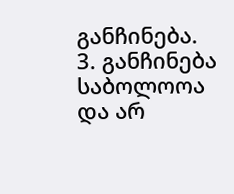განჩინება.
3. განჩინება საბოლოოა და არ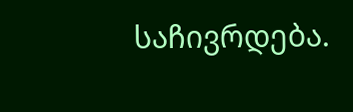საჩივრდება.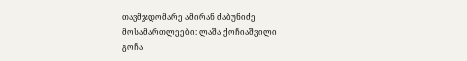თავმჯდომარე ამირან ძაბუნიძე
მოსამართლეები: ლაშა ქოჩიაშვილი
გოჩა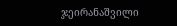ჯეირანაშვილი